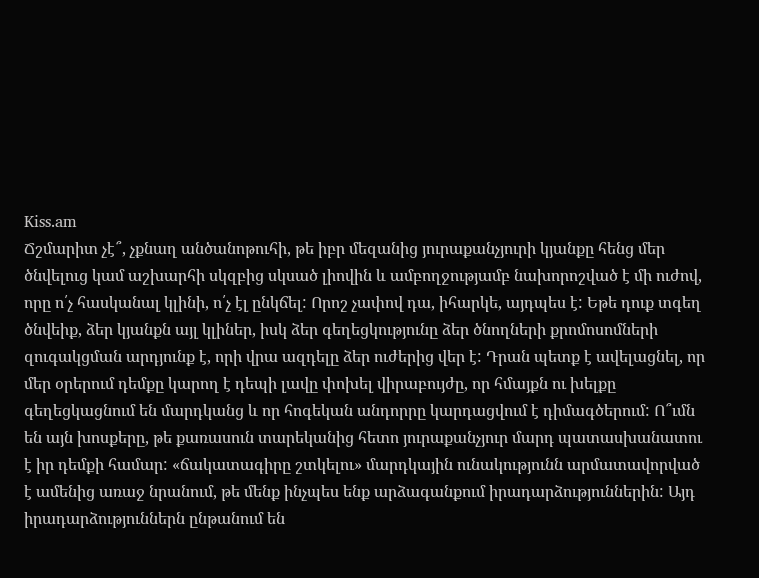Kiss.am
Ճշմարիտ չէ՞, չքնաղ անծանոթուհի, թե իբր մեզանից յուրաքանչյուրի կյանքը հենց մեր ծնվելուց կամ աշխարհի սկզբից սկսած լիովին և ամբողջությամբ նախորոշված է մի ուժով, որը ո՛չ հասկանալ կլինի, ո՛չ էլ ընկճել: Որոշ չափով դա, իհարկե, այդպես է: Եթե դուք տգեղ ծնվեիք, ձեր կյանքն այլ կլիներ, իսկ ձեր գեղեցկությունը ձեր ծնողների քրոմոսոմների զուգակցման արդյունք է, որի վրա ազդելը ձեր ուժերից վեր է: Դրան պետք է ավելացնել, որ մեր օրերում դեմքը կարող է դեպի լավը փոխել վիրաբույժը, որ հմայքն ու խելքը գեղեցկացնում են մարդկանց և որ հոգեկան անդորրը կարդացվում է դիմագծերում: Ո՞ւմն են այն խոսքերը, թե քառասուն տարեկանից հետո յուրաքանչյուր մարդ պատասխանատու է իր դեմքի համար: «ճակատագիրը շտկելու» մարդկային ունակությունն արմատավորված է ամենից առաջ նրանում, թե մենք ինչպես ենք արձագանքում իրադարձություններին: Այդ իրադարձություններն ընթանում են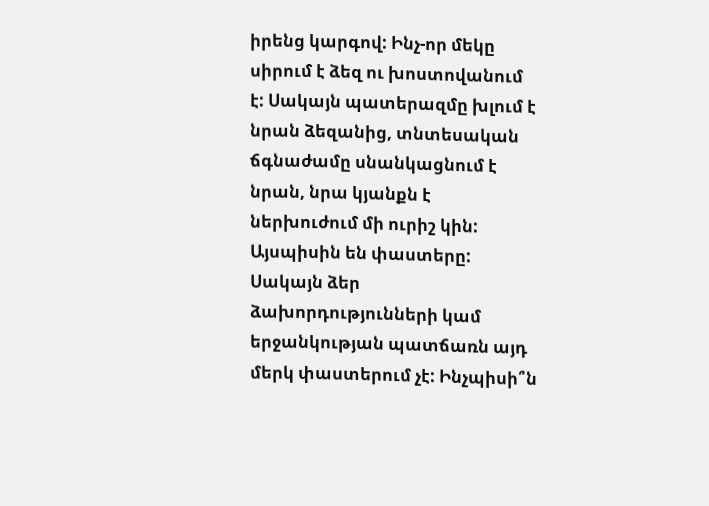իրենց կարգով: Ինչ-որ մեկը սիրում է ձեզ ու խոստովանում է: Սակայն պատերազմը խլում է նրան ձեզանից, տնտեսական ճգնաժամը սնանկացնում է նրան, նրա կյանքն է ներխուժում մի ուրիշ կին: Այսպիսին են փաստերը: Սակայն ձեր ձախորդությունների կամ երջանկության պատճառն այդ մերկ փաստերում չէ: Ինչպիսի՞ն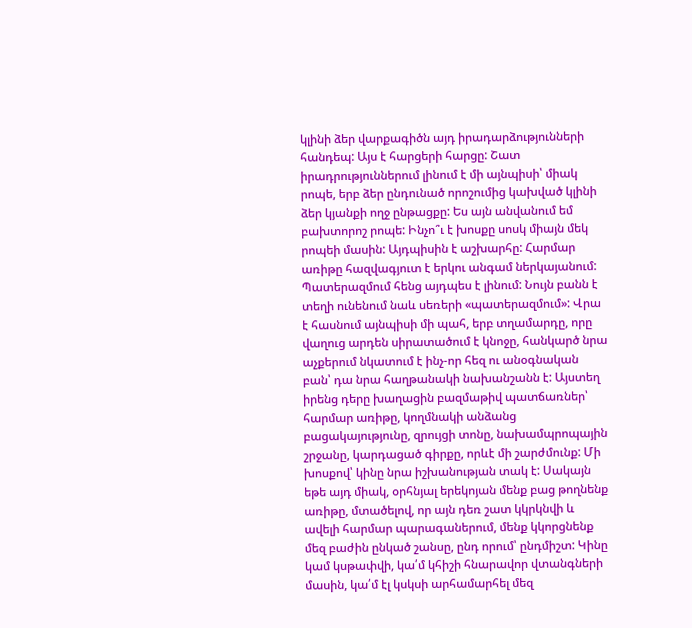կլինի ձեր վարքագիծն այդ իրադարձությունների հանդեպ: Այս է հարցերի հարցը: Շատ իրադրություններում լինում է մի այնպիսի՝ միակ րոպե, երբ ձեր ընդունած որոշումից կախված կլինի ձեր կյանքի ողջ ընթացքը: Ես այն անվանում եմ բախտորոշ րոպե: Ինչո՞ւ է խոսքը սոսկ միայն մեկ րոպեի մասին: Այդպիսին է աշխարհը: Հարմար առիթը հազվագյուտ է երկու անգամ ներկայանում: Պատերազմում հենց այդպես է լինում: Նույն բանն է տեղի ունենում նաև սեռերի «պատերազմում»: Վրա է հասնում այնպիսի մի պահ, երբ տղամարդը, որը վաղուց արդեն սիրատածում է կնոջը, հանկարծ նրա աչքերում նկատում է ինչ-որ հեզ ու անօգնական բան՝ դա նրա հաղթանակի նախանշանն է: Այստեղ իրենց դերը խաղացին բազմաթիվ պատճառներ՝ հարմար առիթը, կողմնակի անձանց բացակայությունը, զրույցի տոնը, նախամպրոպային շրջանը, կարդացած գիրքը, որևէ մի շարժմունք: Մի խոսքով՝ կինը նրա իշխանության տակ է: Սակայն եթե այդ միակ, օրհնյալ երեկոյան մենք բաց թողնենք առիթը, մտածելով, որ այն դեռ շատ կկրկնվի և ավելի հարմար պարագաներում, մենք կկորցնենք մեզ բաժին ընկած շանսը, ընդ որում՝ ընդմիշտ: Կինը կամ կսթափվի, կա՛մ կհիշի հնարավոր վտանգների մասին, կա՛մ էլ կսկսի արհամարհել մեզ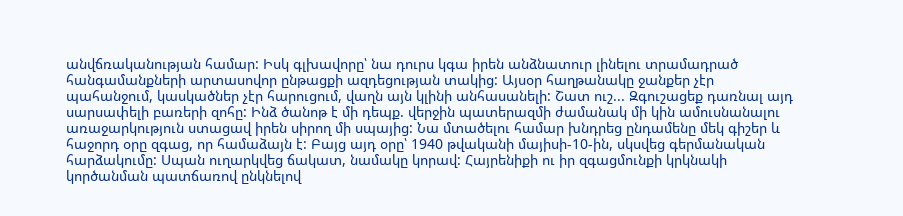անվճռականության համար: Իսկ գլխավորը՝ նա դուրս կգա իրեն անձնատուր լինելու տրամադրած հանգամանքների արտասովոր ընթացքի ազդեցության տակից: Այսօր հաղթանակը ջանքեր չէր պահանջում, կասկածներ չէր հարուցում, վաղն այն կլինի անհասանելի: Շատ ուշ... Զգուշացեք դառնալ այդ սարսափելի բառերի զոհը: Ինձ ծանոթ է մի դեպք. վերջին պատերազմի ժամանակ մի կին ամուսնանալու առաջարկություն ստացավ իրեն սիրող մի սպայից: Նա մտածելու համար խնդրեց ընդամենը մեկ գիշեր և հաջորդ օրը զգաց, որ համաձայն է: Բայց այդ օրը՝ 1940 թվականի մայիսի-10-ին, սկսվեց գերմանական հարձակումը: Սպան ուղարկվեց ճակատ, նամակը կորավ: Հայրենիքի ու իր զգացմունքի կրկնակի կործանման պատճառով ընկնելով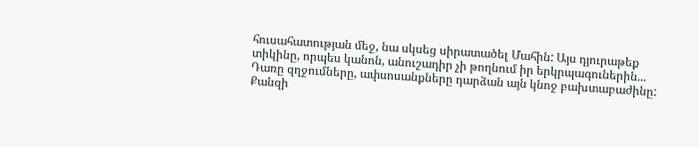հուսահատության մեջ, նա սկսեց սիրատածել Մահին: Այս դյուրաթեք տիկինը, որպես կանոն, անուշադիր չի թողնում իր երկրպագուներին... Դառը զղջումները, ափսոսանքները դարձան այն կնոջ բախտաբաժինը: Քանզի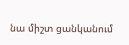նա միշտ ցանկանում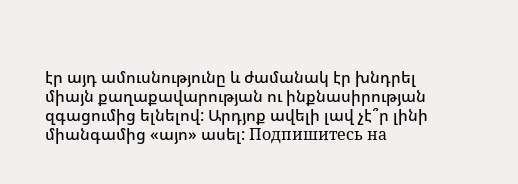էր այդ ամուսնությունը և ժամանակ էր խնդրել միայն քաղաքավարության ու ինքնասիրության զգացումից ելնելով: Արդյոք ավելի լավ չէ՞ր լինի միանգամից «այո» ասել: Подпишитесь на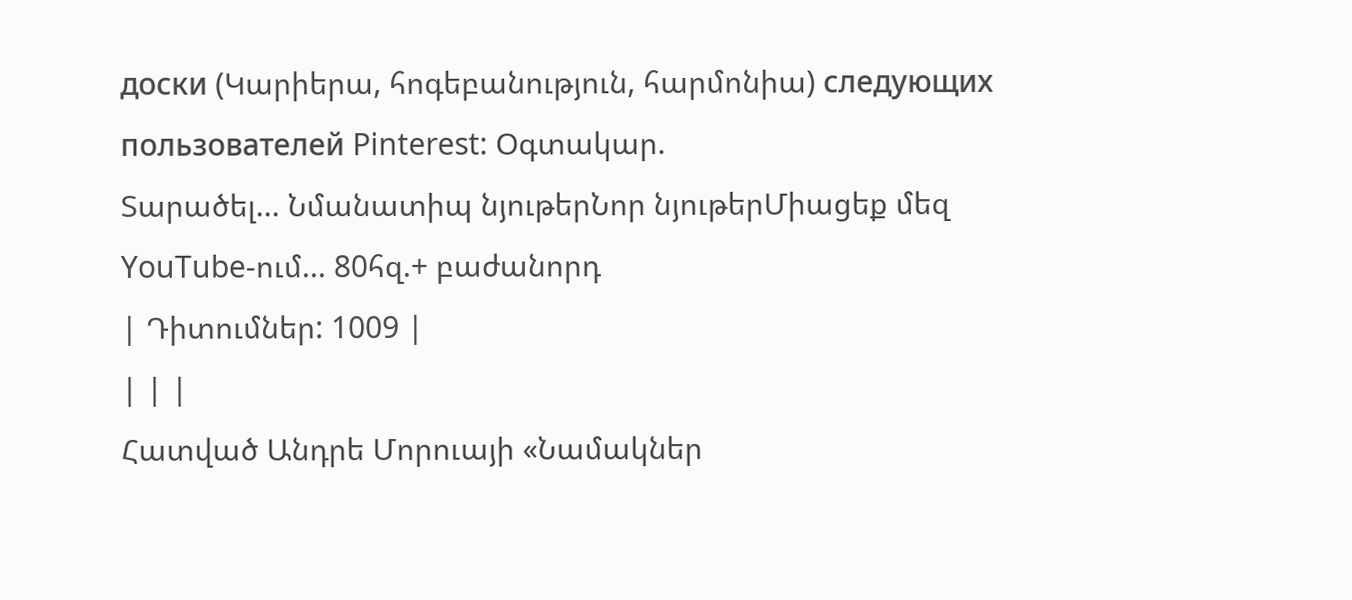доски (Կարիերա, հոգեբանություն, հարմոնիա) следующих пользователей Pinterest: Օգտակար.
Տարածել... Նմանատիպ նյութերՆոր նյութերՄիացեք մեզ YouTube-ում... 80հզ.+ բաժանորդ
| Դիտումներ: 1009 |
| | |
Հատված Անդրե Մորուայի «Նամակներ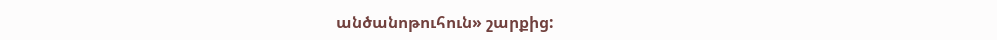անծանոթուհուն» շարքից: